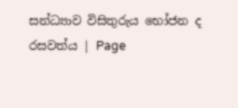සන්ධ්‍යාව විසිතුරුය භෝජන ද රසවත්ය | Page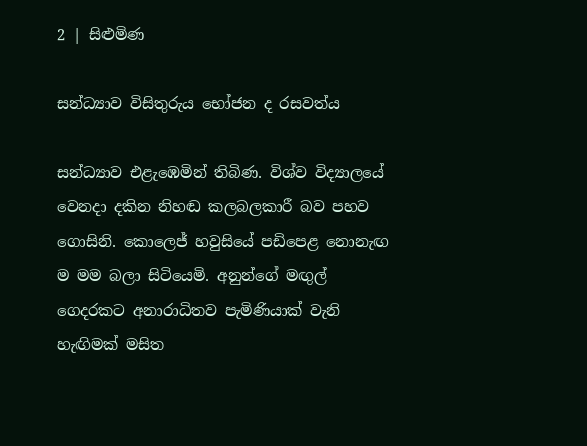2 | සිළුමිණ

සන්ධ්‍යාව විසිතුරුය භෝජන ද රසවත්ය

සන්ධ්‍යාව එළැඹෙමින් තිබිණ. විශ්ව විද්‍යාලයේ වෙනදා දකින නිහඬ කලබලකාරී බව පහව ගොසිනි. කොලෙජ් හවුසියේ පඩිපෙළ නොනැඟ ම මම බලා සිටියෙමි. අනුන්ගේ මඟුල් ගෙදරකට අනාරාධිතව පැමිණියාක් වැනි හැඟිමක් මසිත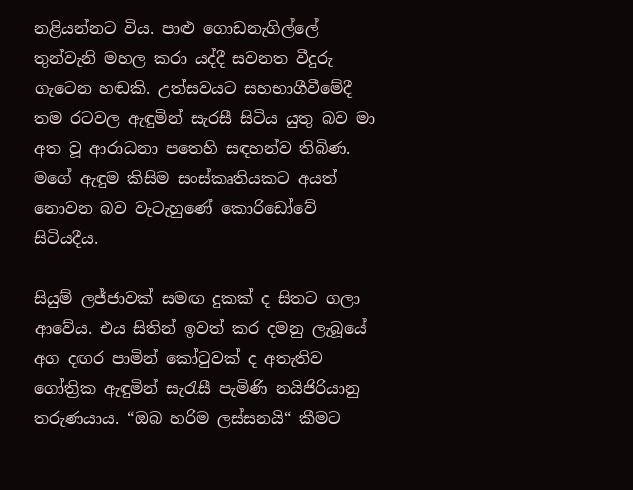නළියන්නට විය. පාළු ගොඩනැගිල්ලේ තුන්වැනි මහල කරා යද්දී සවනත වීදුරු ගැටෙන හඬකි. උත්සවයට සහභාගීවීමේදී තම රටවල ඇඳුමින් සැරසී සිටිය යුතු බව මා අත වූ ආරාධනා පතෙහි සඳහන්ව තිබිණ. මගේ ඇඳුම කිසිම සංස්කෘතියකට අයත් නොවන බව වැටැහුණේ කොරිඩෝවේ සිටියදීය.

සියුම් ලජ්ජාවක් සමඟ දුකක් ද සිතට ගලා ආවේය. එය සිතින් ඉවත් කර දමනු ලැබූයේ අග දඟර පාමින් කෝටුවක් ද අතැතිව ගෝත්‍රික ඇඳුමින් සැරැසී පැමිණි නයිජිරියානු තරුණයාය. “ඔබ හරිම ලස්සනයි“ කීමට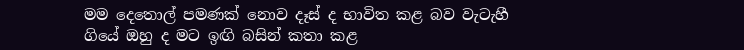මම දෙතොල් පමණක් නොව දෑස් ද භාවිත කළ බව වැටැහී ගියේ ඔහු ද මට ඉඟි බසින් කතා කළ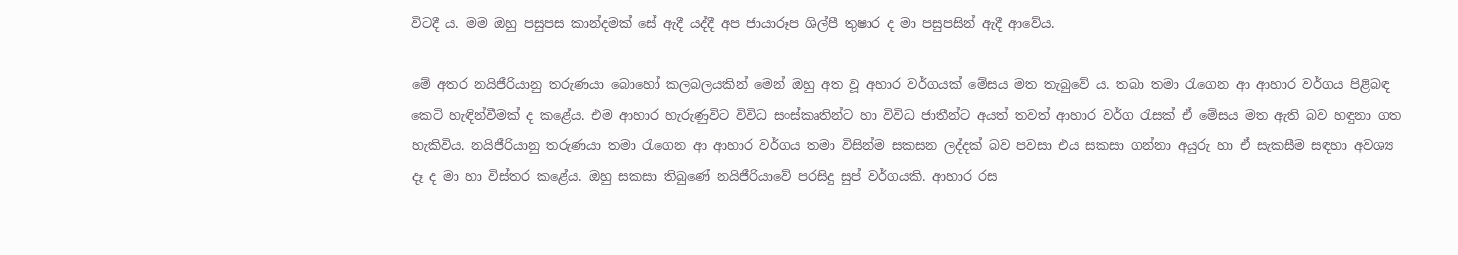විටදී ය. මම ඔහු පසුපස කාන්දමක් සේ ඇදී යද්දී අප ජායාරූප ශිල්පී තුෂාර ද මා පසුපසින් ඇදී ආවේය.

මේ අතර නයිජීරියානු තරුණයා බොහෝ කලබලයකින් මෙන් ඔහු අත වූ අහාර වර්ගයක් මේසය මත තැබුවේ ය. තබා තමා රැගෙන ආ ආහාර වර්ගය පිළිබඳ කෙටි හැඳින්වීමක් ද කළේය. එම ආහාර හැරුණුවිට විවිධ සංස්කෘතින්ට හා විවිධ ජාතීන්ට අයත් තවත් ආහාර වර්ග රැසක් ඒ මේසය මත ඇති බව හඳුනා ගත හැකිවිය. නයිජීරියානු තරුණයා තමා රැගෙන ආ ආහාර වර්ගය තමා විසින්ම සකසන ලද්දක් බව පවසා එය සකසා ගන්නා අයුරු හා ඒ සැකසීම සඳහා අවශ්‍ය දෑ ද මා හා විස්තර කළේය. ඔහු සකසා තිබුණේ නයිජීරියාවේ පරසිදු සුප් වර්ගයකි. ආහාර රස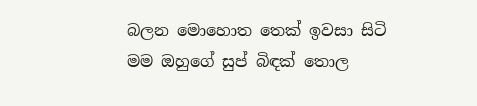බලන මොහොත තෙක් ඉවසා සිටි මම ඔහුගේ සුප් බිඳක් තොල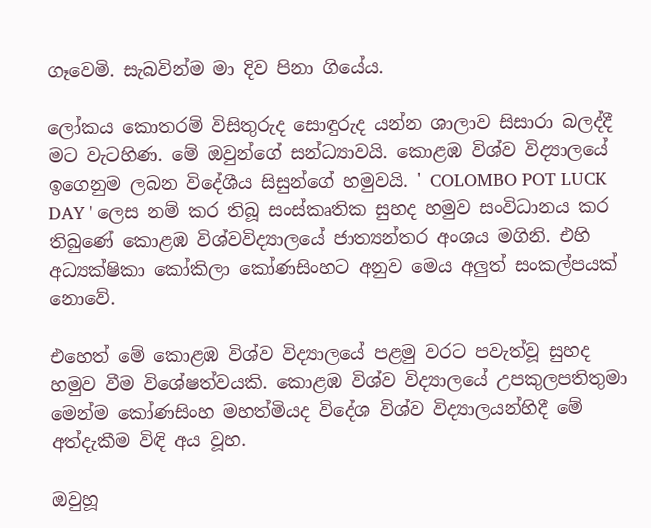ගෑවෙමි. සැබවින්ම මා දිව පිනා ගියේය.

ලෝකය කොතරම් විසිතුරුද සොඳුරුද යන්න ශාලාව සිසාරා බලද්දී මට වැටහිණ. මේ ඔවුන්ගේ සන්ධ්‍යාවයි. කොළඹ විශ්ව විද්‍යාලයේ ඉගෙනුම ලබන විදේශීය සිසුන්ගේ හමුවයි. ' COLOMBO POT LUCK DAY ' ලෙස නම් කර තිබූ සංස්කෘතික සුහද හමුව සංවිධානය කර තිබුණේ කොළඹ විශ්වවිද්‍යාලයේ ජාත්‍යන්තර අංශය මගිනි. එහි අධ්‍යක්ෂිකා කෝකිලා කෝණසිංහට අනුව මෙය අලුත් සංකල්පයක් නොවේ.

එහෙත් මේ කොළඹ විශ්ව විද්‍යාලයේ පළමු වරට පවැත්වූ සුහද හමුව වීම විශේෂත්වයකි. කොළඹ විශ්ව විද්‍යාලයේ උපකුලපතිතුමා මෙන්ම කෝණසිංහ මහත්මියද විදේශ විශ්ව විද්‍යාලයන්හිදී මේ අත්දැකීම විඳි අය වූහ.

ඔවුහූ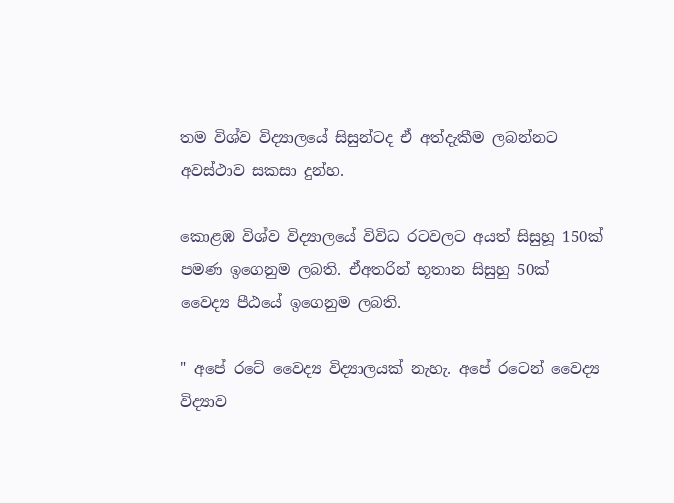තම විශ්ව විද්‍යාලයේ සිසුන්ටද ඒ අත්දැකීම ලබන්නට අවස්ථාව සකසා දුන්හ.

කොළඹ විශ්ව විද්‍යාලයේ විවිධ රටවලට අයත් සිසුහූ 150ක් පමණ ඉගෙනුම ලබති. ඒඅතරින් භූතාන සිසුහු 50ක් වෛද්‍ය පීඨයේ ඉගෙනුම ලබති.

" අපේ රටේ වෛද්‍ය විද්‍යාලයක් නැහැ. අපේ රටෙන් වෛද්‍ය විද්‍යාව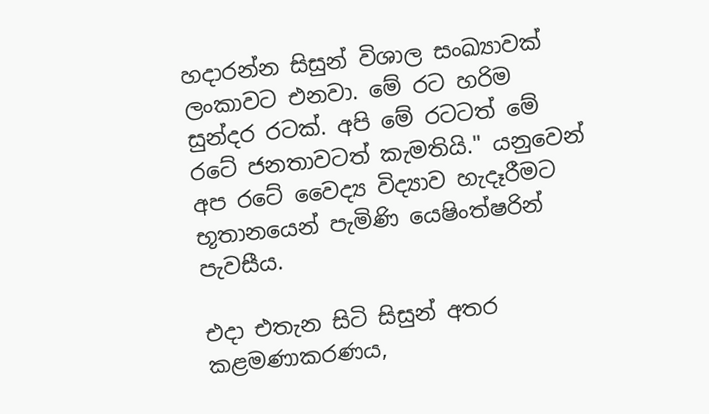හදාරන්න සිසුන් විශාල සංඛ්‍යාවක් ලංකාවට එනවා. මේ රට හරිම සුන්දර රටක්. අපි මේ රටටත් මේ රටේ ජනතාවටත් කැමතියි." යනුවෙන් අප රටේ වෛද්‍ය විද්‍යාව හැදෑරීමට භූතානයෙන් පැමිණි යෙෂිංත්ෂරින් පැවසීය.

එදා එතැන සිටි සිසුන් අතර කළමණාකරණය,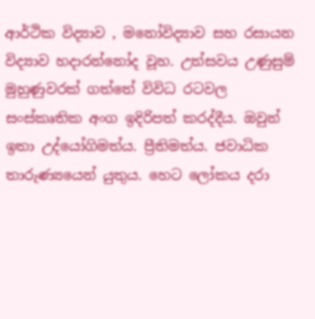ආර්ථික විද්‍යාව , මනෝවිද්‍යාව සහ රසායන විද්‍යාව හදාරන්නෝද වූහ. උත්සවය උණුසුම් මුහුණුවරක් ගත්තේ විවිධ රටවල සංස්කෘතික අංග ඉදිරිපත් කරද්දීය. ඔවුන් ඉතා උද්යෝගිමත්ය. ප්‍රීතිමත්ය. ජවාධික තාරුණ්‍යයෙන් යුතුය. හෙට ලෝකය දරා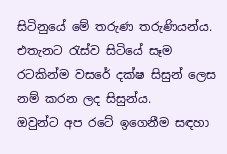සිටිනුයේ මේ තරුණ තරුණියන්ය. එතැනට රැස්ව සිටියේ සෑම රටකින්ම වසරේ දක්ෂ සිසුන් ලෙස නම් කරන ලද සිසුන්ය. ඔවුන්ට ‍අප රටේ ඉගෙනීම සඳහා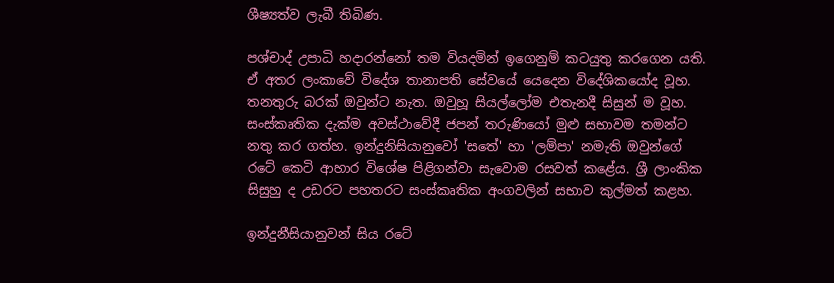ශීෂ්‍යත්ව ලැබී තිබිණ.

පශ්චාද් උපාධි හදාරන්නෝ තම වියදමින් ඉගෙනුම් කටයුතු කරගෙන යති. ඒ අතර ලංකාවේ විදේශ තානාපති සේවයේ යෙදෙන විදේශිකයෝද වූහ. තනතුරු බරක් ඔවුන්ට නැත. ඔවුහූ සියල්ලෝම එතැනදී සිසුන් ම වූහ. සංස්කෘතික දැක්ම අවස්ථාවේදී ජපන් තරුණියෝ මුළු සභාවම තමන්ට නතු කර ගත්හ. ඉන්දුනිසියානුවෝ 'සතේ' හා 'ලම්පා' නමැති ඔවුන්ගේ රටේ කෙටි ආහාර විශේෂ පිළිගන්වා සැවොම රසවත් කළේය. ශ්‍රී ලාංකික සිසුහු ද උඩරට පහතරට සංස්කෘතික අංගවලින් සභාව කුල්මත් කළහ.

ඉන්දුනීසියානුවන් සිය රටේ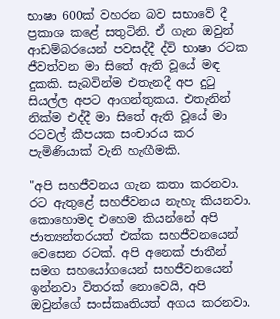භාෂා 600ක් වහරන බව සභාවේ දී ප්‍රකාශ කළේ සතුටිනි. ඒ ගැන ඔවුන් ආඩම්බරයෙන් පවසද්දී ද්වි භාෂා රටක ජීවත්වන මා සිතේ ඇති වූයේ මඳ දුකකි. සැබවින්ම එතැනදී අප දුටු සියල්ල අපට ආගන්තුකය. එතැනින් නික්ම එද්දී මා සිතේ ඇති වූයේ මා රටවල් කීපයක සංචාරය කර පැමිණියාක් වැනි හැඟීමකි.

"අපි සහජීවනය ගැන කතා කරනවා. රට ඇතුළේ සහජීවනය නැහැ කියනවා. කොහොමද එහෙම කියන්නේ අපි ජාත්‍යන්තරයත් එක්ක සහජීවනයෙන් වෙසෙන රටක්. අපි අනෙක් ජාතීන් සමග සහයෝගයෙන් සහජීවනයෙන් ඉන්නවා විතරක් නොවෙයි, අපි ඔවුන්ගේ සංස්කෘතියත් අගය කරනවා.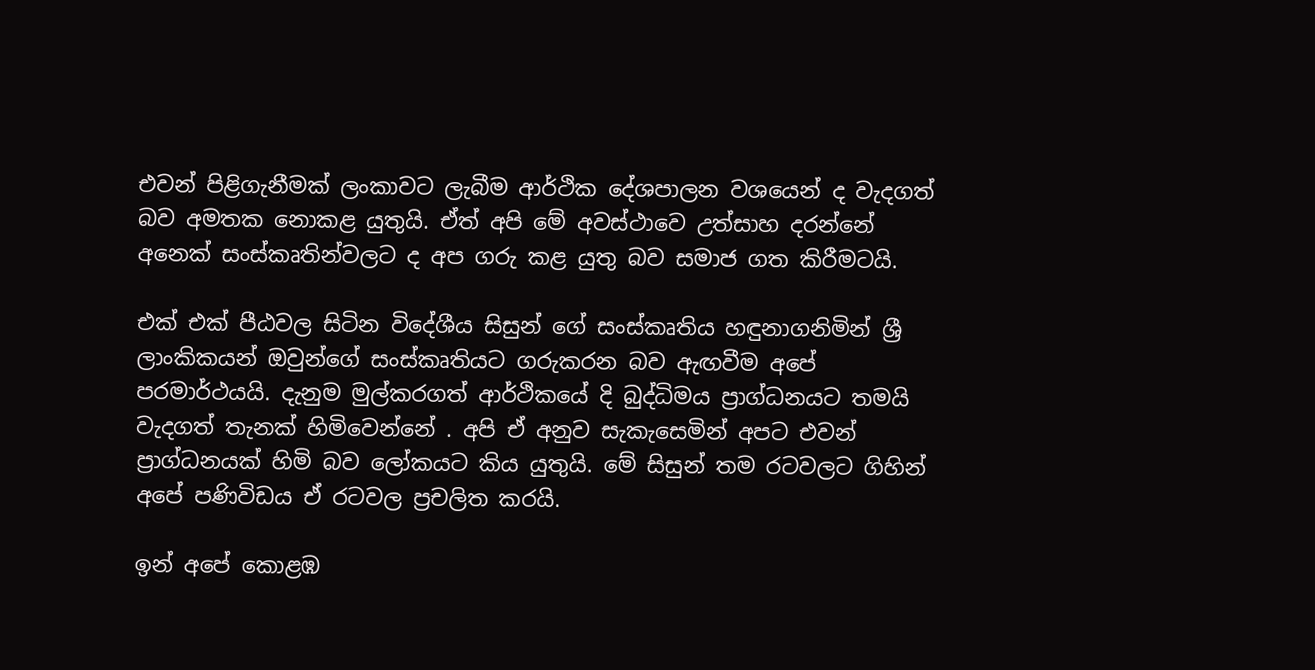එවන් පිළිගැනීමක් ලංකාවට ලැබීම ආර්ථික දේශපාලන වශයෙන් ද වැදගත් බව අමතක නොකළ යුතුයි. ඒත් අපි මේ අවස්ථාවෙ උත්සාහ දරන්නේ අනෙක් සංස්කෘතින්වලට ද අප ගරු කළ යුතු බව සමාජ ගත කිරීමටයි.

එක් එක් පීඨවල සිටින විදේශීය සිසුන් ගේ සංස්කෘතිය හඳුනාගනිමින් ශ්‍රී ලාංකිකයන් ඔවුන්ගේ සංස්කෘතියට ගරුකරන බව ඇඟවීම අපේ පරමාර්ථයයි. දැනුම මුල්කරගත් ආර්ථිකයේ දි බුද්ධිමය ප්‍රාග්ධනයට තමයි වැදගත් තැනක් හිමිවෙන්නේ . අපි ඒ අනුව සැකැසෙමින් අපට එවන් ප්‍රාග්ධනයක් හිමි බව ලෝකයට කිය යුතුයි. මේ සිසුන් තම රටවලට ගිහින් අපේ පණිවිඩය ඒ රටවල ප්‍රචලිත කරයි.

ඉන් අපේ කොළඹ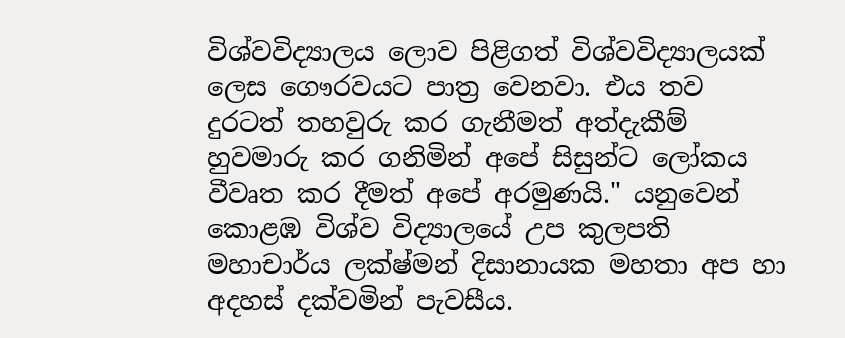විශ්වවිද්‍යාලය ලොව පිළිගත් විශ්වවිද්‍යාලයක් ලෙස ගෞරවයට පාත්‍ර වෙනවා. එය තව දුරටත් තහවුරු කර ගැනීමත් අත්දැකීම් හුවමාරු කර ගනිමින් අපේ සිසුන්ට ලෝකය වීවෘත කර දීමත් අපේ අරමුණයි." යනුවෙන් කොළඹ විශ්ව විද්‍යාලයේ උප කුලපති මහාචාර්ය ලක්ෂ්මන් දිසානායක මහතා අප හා අදහස් දක්වමින් පැවසීය.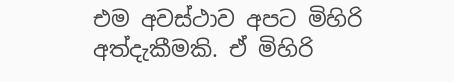එම අවස්ථාව අපට මිහිරි අත්දැකීමකි. ඒ මිහිරි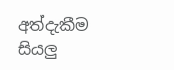අත්දැකීම සියලු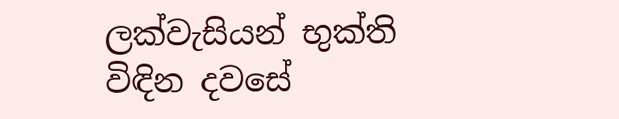ලක්වැසියන් භුක්ති විඳින දවසේ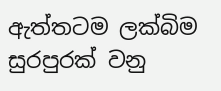ඇත්තටම ලක්බිම සුරපුරක් වනු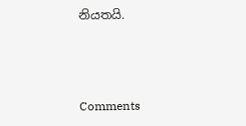නියතයි.



Comments